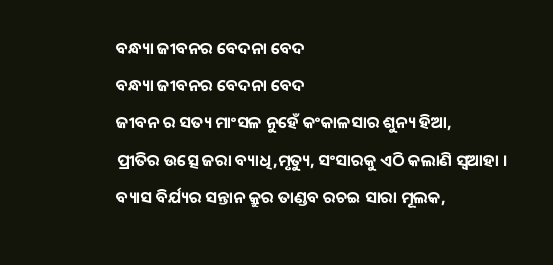ବନ୍ଧ୍ୟା ଜୀବନର ବେଦନା ବେଦ
ବନ୍ଧ୍ୟା ଜୀବନର ବେଦନା ବେଦ
ଜୀବନ ର ସତ୍ୟ ମାଂସଳ ନୁହେଁ କଂକାଳସାର ଶୁନ୍ୟ ହିଆ,
ପ୍ରୀତିର ଉତ୍ସେ ଜରା ବ୍ୟାଧି,ମୃତ୍ୟୁ, ସଂସାରକୁ ଏଠି କଲାଣି ସ୍ୱଆହା ।
ବ୍ୟାସ ବିର୍ଯ୍ୟର ସନ୍ତାନ କ୍ରୁର ତାଣ୍ଡବ ରଚଇ ସାରା ମୂଲକ,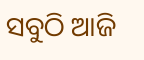ସବୁଠି ଆଜି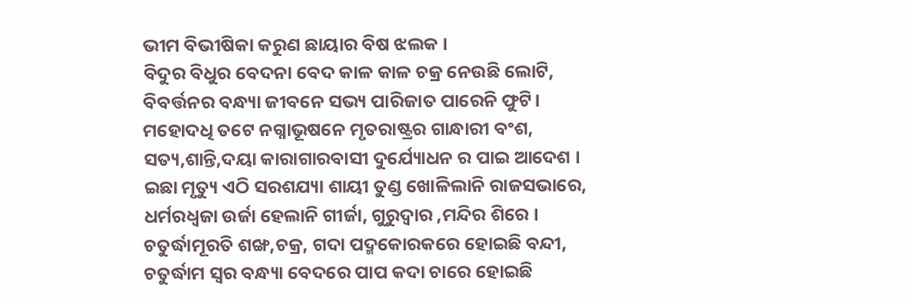ଭୀମ ବିଭୀଷିକା କରୁଣ ଛାୟାର ବିଷ ଝଲକ ।
ବିଦୁର ବିଧୁର ବେଦନା ବେଦ କାଳ କାଳ ଚକ୍ର ନେଉଛି ଲୋଟି,
ବିବର୍ତ୍ତନର ବନ୍ଧ୍ୟା ଜୀବନେ ସଭ୍ୟ ପାରିଜାତ ପାରେନି ଫୁଟି।
ମହୋଦଧି ତଟେ ନଗ୍ନାଭୂଷନେ ମୃତରାଷ୍ଟ୍ରର ଗାନ୍ଧାରୀ ବଂଶ,
ସତ୍ୟ,ଶାନ୍ତି,ଦୟା କାରାଗାରବାସୀ ଦୁର୍ଯ୍ୟୋଧନ ର ପାଇ ଆଦେଶ ।
ଇଛା ମୃତ୍ୟୁ ଏଠି ସରଶଯ୍ୟା ଶାୟୀ ତୁଣ୍ଡ ଖୋଳିଲାନି ରାଜସଭାରେ,
ଧର୍ମରଧ୍ୱଜା ଉର୍ଜା ହେଲାନି ଗୀର୍ଜା, ଗୁରୁଦ୍ୱାର ,ମନ୍ଦିର ଶିରେ ।
ଚତୁର୍ଦ୍ଧାମୂରତି ଶଙ୍ଖ,ଚକ୍ର, ଗଦା ପଦ୍ମକୋରକରେ ହୋଇଛି ବନ୍ଦୀ,
ଚତୁର୍ଦ୍ଧାମ ସ୍ୱର ବନ୍ଧ୍ୟା ବେଦରେ ପାପ କଦା ଚାରେ ହୋଇଛି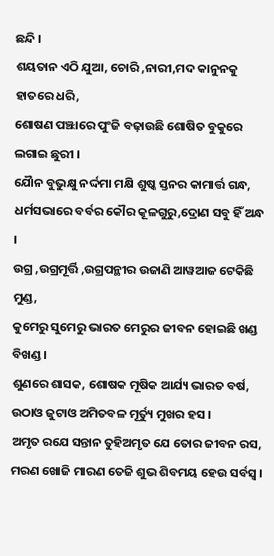ଛନ୍ଦି ।
ଶୟତାନ ଏଠି ଯୁଆ, ଚୋରି ,ନାରୀ,ମଦ କାନୁନକୁ ହାତରେ ଧରି,
ଶୋଷଣ ପଞ୍ଝାରେ ପୁଂଜି ବଢ଼ାଉଛି ଶୋଷିତ ବୁକୁରେ ଲଗାଇ ଛୁରୀ ।
ଯୋୖନ ବୁଭୁକ୍ଷୁ ନର୍ଦ୍ଦମା ମକ୍ଷି ଶୁଷ୍କ ସ୍ତନର କାମାର୍ତ୍ତ ଗନ୍ଧ,
ଧର୍ମସଭାରେ ବର୍ବର କୌର କୂଳଗୁରୁ,ଦ୍ରୋଣ ସବୁ ହିଁ ଅନ୍ଧ ।
ଉଗ୍ର ,ଉଗ୍ରମୂର୍ତ୍ତି ,ଉଗ୍ରପନ୍ଥୀର ଉଜାଣି ଆୱଆଜ ଟେକିଛି ମୁଣ୍ଡ,
କୁମେରୁ ସୁମେରୁ ଭାରତ ମେରୁର ଜୀବନ ହୋଇଛି ଖଣ୍ଡ ବିଖଣ୍ଡ ।
ଶୁଣରେ ଶାସକ, ଶୋଷକ ମୂଷିକ ଆର୍ଯ୍ୟ ଭାରତ ବର୍ଷ,
ଉଠାଓ ଜୁଟାଓ ଅମିତବଳ ମୂର୍ତ୍ୟୁ ମୁଖର ହସ ।
ଅମୃତ ରଯେ ସନ୍ତାନ ତୁହିଅମୃତ ଯେ ତୋର ଜୀବନ ରସ,
ମରଣ ଖୋଜି ମାରଣ ତେଜି ଶୁଭ ଶିବମୟ ହେଉ ସର୍ବସ୍ବ ।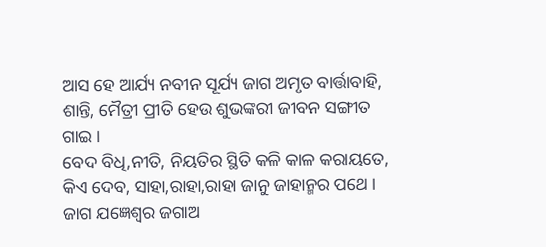ଆସ ହେ ଆର୍ଯ୍ୟ ନବୀନ ସୂର୍ଯ୍ୟ ଜାଗ ଅମୃତ ବାର୍ତ୍ତାବାହି,
ଶାନ୍ତି, ମୈତ୍ରୀ ପ୍ରୀତି ହେଉ ଶୁଭଙ୍କରୀ ଜୀବନ ସଙ୍ଗୀତ ଗାଇ ।
ବେଦ ବିଧି,ନୀତି, ନିୟତିର ସ୍ଥିତି କଳି କାଳ କରାୟତେ,
କିଏ ଦେବ, ସାହା,ରାହା,ରାହା ଜାନୁ ଜାହାନ୍ମର ପଥେ ।
ଜାଗ ଯଜ୍ଞେଶ୍ୱର ଜଗାଅ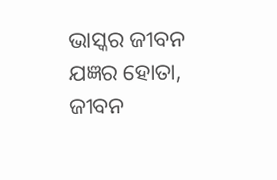ଭାସ୍କର ଜୀବନ ଯଜ୍ଞର ହୋତା,
ଜୀବନ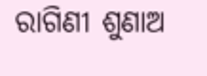ରାଗିଣୀ ଶୁଣାଅ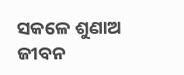ସକଳେ ଶୁଣାଅ ଜୀବନ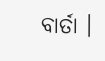ବାର୍ତା ।